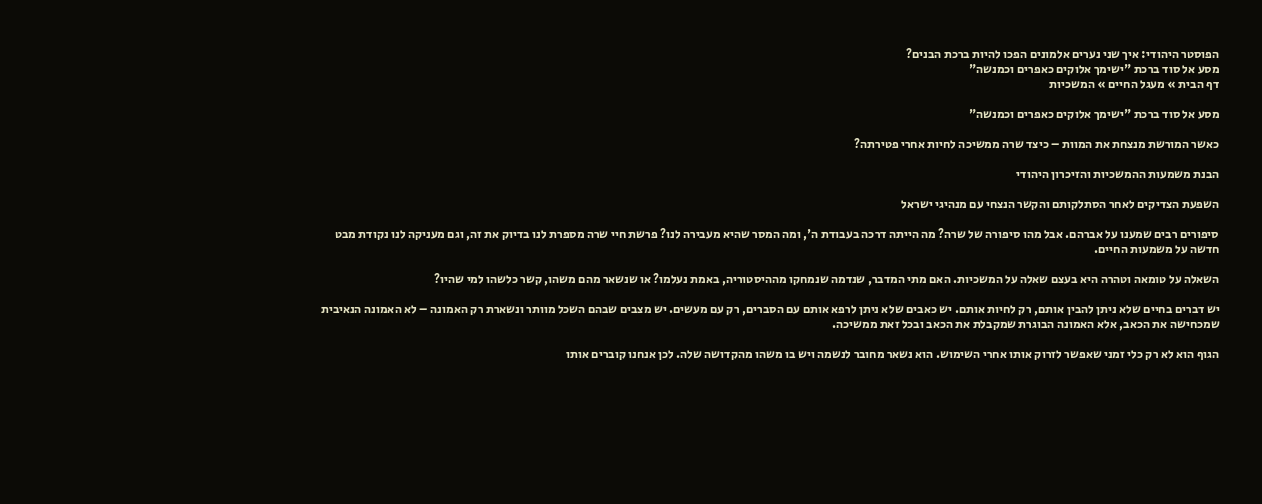הפוסטר היהודי: איך שני נערים אלמונים הפכו להיות ברכת הבנים?
מסע אל סוד ברכת "ישימך אלוקים כאפרים וכמנשה"
דף הבית » מעגל החיים » המשכיות

מסע אל סוד ברכת "ישימך אלוקים כאפרים וכמנשה"

כאשר המורשת מנצחת את המוות – כיצד שרה ממשיכה לחיות אחרי פטירתה?

הבנת משמעות ההמשכיות והזיכרון היהודי

השפעת הצדיקים לאחר הסתלקותם והקשר הנצחי עם מנהיגי ישראל

סיפורים רבים שמענו על אברהם. אבל מהו סיפורה של שרה? מה הייתה דרכה בעבודת ה', ומה המסר שהיא מעבירה לנו? פרשת חיי שרה מספרת לנו בדיוק את זה, וגם מעניקה לנו נקודת מבט חדשה על משמעות החיים.

השאלה על טומאה וטהרה היא בעצם שאלה על המשכיות. האם מתי המדבר, שנדמה שנמחקו מההיסטוריה, באמת נעלמו? או שנשאר מהם משהו, קשר כלשהו למי שהיו?

יש דברים בחיים שלא ניתן להבין אותם, רק לחיות אותם. יש כאבים שלא ניתן לרפא אותם עם הסברים, רק עם מעשים. יש מצבים שבהם השכל מוותר ונשארת רק האמונה – לא האמונה הנאיבית שמכחישה את הכאב, אלא האמונה הבוגרת שמקבלת את הכאב ובכל זאת ממשיכה.

הגוף הוא לא רק כלי זמני שאפשר לזרוק אותו אחרי השימוש. הוא נשאר מחובר לנשמה ויש בו משהו מהקדושה שלה. לכן אנחנו קוברים אותו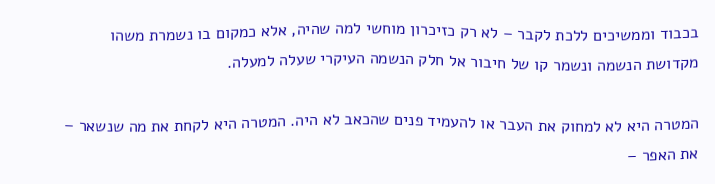בכבוד וממשיכים ללכת לקבר – לא רק כזיכרון מוחשי למה שהיה, אלא כמקום בו נשמרת משהו מקדושת הנשמה ונשמר קו של חיבור אל חלק הנשמה העיקרי שעלה למעלה.

המטרה היא לא למחוק את העבר או להעמיד פנים שהכאב לא היה. המטרה היא לקחת את מה שנשאר – את האפר –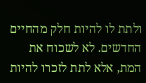ולתת לו להיות חלק מהחיים החדשים. לא לשכוח את המת, אלא לתת לזכרו להיות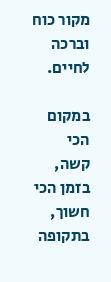מקור כוח וברכה לחיים.

במקום הכי קשה, בזמן הכי חשוך, בתקופה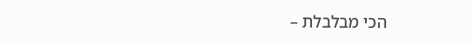הכי מבלבלת –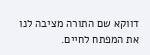דווקא שם התורה מציבה לנו את המפתח לחיים.